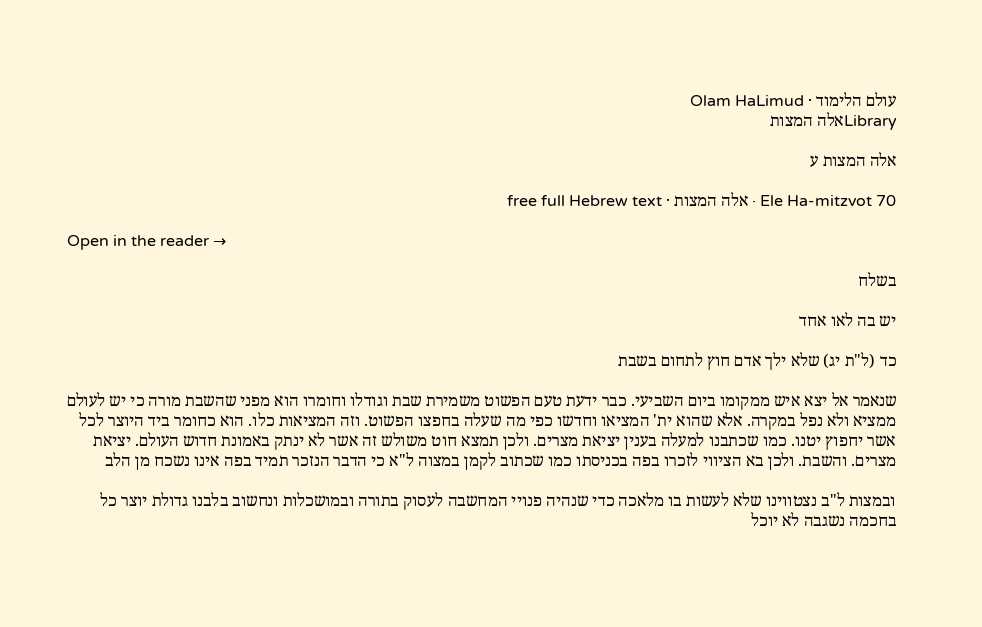עולם הלימוד · Olam HaLimud
Libraryאלה המצות

אלה המצות ע

Ele Ha-mitzvot 70 · אלה המצות · free full Hebrew text

Open in the reader →

בשלח

יש בה לאו אחד

כד (ל"ת יג) שלא ילך אדם חוץ לתחום בשבת

שנאמר אל יצא איש ממקומו ביום השביעי. כבר ידעת טעם הפשוט משמירת שבת וגודלו וחומרו הוא מפני שהשבת מורה כי יש לעולם ממציא ולא נפל במקרה. אלא שהוא ית' המציאו וחדשו כפי מה שעלה בחפצו הפשוט. וזה המציאות כלו. הוא כחומר ביד היוצר לכל אשר יחפוץ יטנו. כמו שכתבנו למעלה בענין יציאת מצרים. ולכן תמצא חוט משולש זה אשר לא ינתק באמונת חדוש העולם. יציאת מצרים. והשבת. ולכן בא הציווי לזכרו בפה בכניסתו כמו שכתוב לקמן במצוה ל"א כי הדבר הנזכר תמיד בפה אינו נשכח מן הלב

ובמצות ל"ב נצטווינו שלא לעשות בו מלאכה כדי שנהיה פנויי המחשבה לעסוק בתורה ובמושכלות ונחשוב בלבנו גדולת יוצר כל בחכמה נשגבה לא יוכל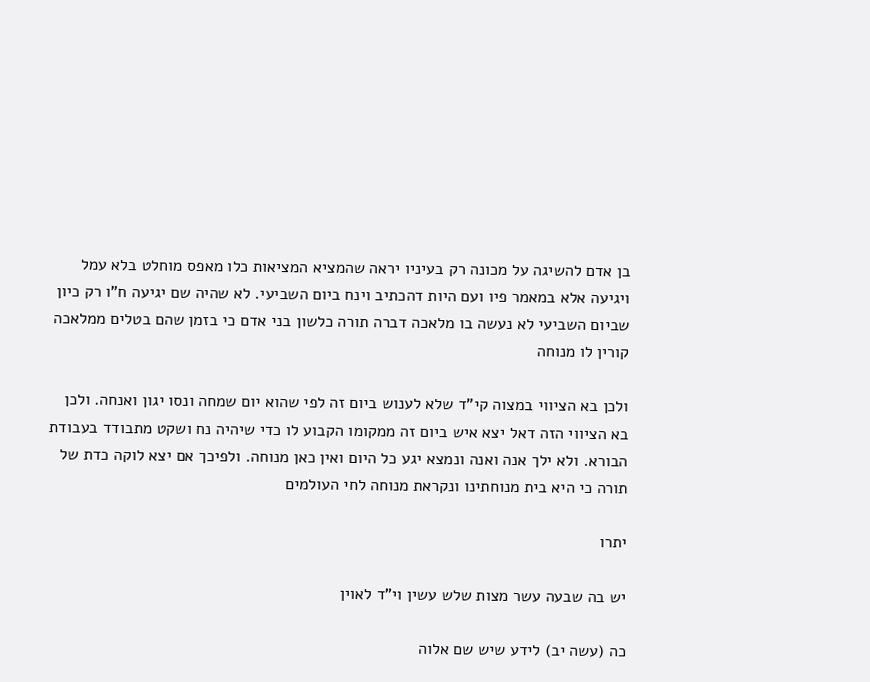בן אדם להשיגה על מכונה רק בעיניו יראה שהמציא המציאות כלו מאפס מוחלט בלא עמל ויגיעה אלא במאמר פיו ועם היות דהכתיב וינח ביום השביעי. לא שהיה שם יגיעה ח"ו רק כיון שביום השביעי לא נעשה בו מלאכה דברה תורה כלשון בני אדם כי בזמן שהם בטלים ממלאכה קורין לו מנוחה

ולכן בא הציווי במצוה קי"ד שלא לענוש ביום זה לפי שהוא יום שמחה ונסו יגון ואנחה. ולכן בא הציווי הזה דאל יצא איש ביום זה ממקומו הקבוע לו כדי שיהיה נח ושקט מתבודד בעבודת הבורא. ולא ילך אנה ואנה ונמצא יגע כל היום ואין כאן מנוחה. ולפיכך אם יצא לוקה כדת של תורה כי היא בית מנוחתינו ונקראת מנוחה לחי העולמים

יתרו

יש בה שבעה עשר מצות שלש עשין וי"ד לאוין

כה (עשה יב) לידע שיש שם אלוה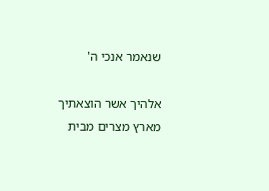שנאמר אנכי ה'

אלהיך אשר הוצאתיך מארץ מצרים מבית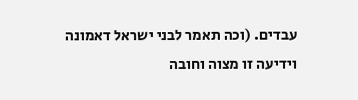עבדים. (וכה תאמר לבני ישראל דאמונה וידיעה זו מצוה וחובה